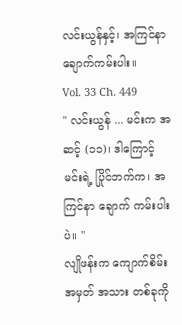လင်းယွန်နှင့်၊ အကြင်နာ ချောက်ကမ်းပါး။
Vol. 33 Ch. 449
" လင်းယွန် ... မင်းက အဆင့် (၁၁)၊ ဒါကြောင့် မင်းရဲ့ ပြိုင်ဘက်က၊ အကြင်နာ ချောက် ကမ်းပါး ပဲ။ "
လျိုဖန်းက ကျောက်စိမ်း အမှတ် အသား တစ်ခုကို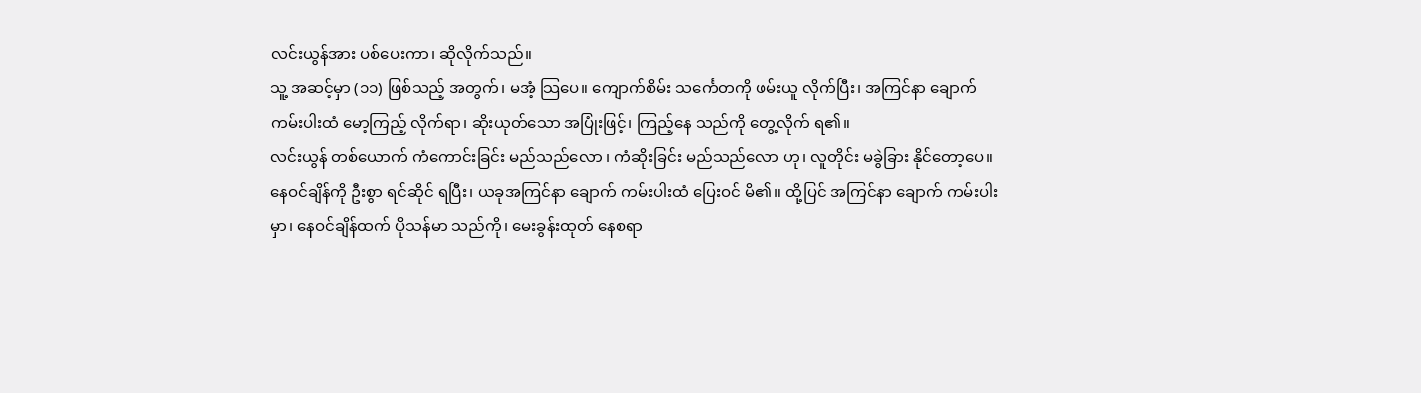လင်းယွန်အား ပစ်ပေးကာ၊ ဆိုလိုက်သည်။
သူ့ အဆင့်မှာ (၁၁) ဖြစ်သည့် အတွက်၊ မအံ့ သြပေ။ ကျောက်စိမ်း သင်္ကေတကို ဖမ်းယူ လိုက်ပြီး၊ အကြင်နာ ချောက် ကမ်းပါးထံ မော့ကြည့် လိုက်ရာ၊ ဆိုးယုတ်သော အပြုံးဖြင့်၊ ကြည့်နေ သည်ကို တွေ့လိုက် ရ၏။
လင်းယွန် တစ်ယောက် ကံကောင်းခြင်း မည်သည်လော ၊ ကံဆိုးခြင်း မည်သည်လော ဟု၊ လူတိုင်း မခွဲခြား နိုင်တော့ပေ။
နေဝင်ချိန်ကို ဦးစွာ ရင်ဆိုင် ရပြီး၊ ယခုအကြင်နာ ချောက် ကမ်းပါးထံ ပြေးဝင် မိ၏။ ထို့ပြင် အကြင်နာ ချောက် ကမ်းပါးမှာ၊ နေဝင်ချိန်ထက် ပိုသန်မာ သည်ကို၊ မေးခွန်းထုတ် နေစရာ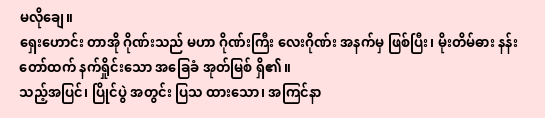မလိုချေ။
ရှေးဟောင်း တာအို ဂိုဏ်းသည် မဟာ ဂိုဏ်းကြီး လေးဂိုဏ်း အနက်မှ ဖြစ်ပြီး၊ မိုးတိမ်ဓား နန်းတော်ထက် နက်ရှိုင်းသော အခြေခံ အုတ်မြစ် ရှိ၏။
သည့်အပြင်၊ ပြိုင်ပွဲ အတွင်း ပြသ ထားသော၊ အကြင်နာ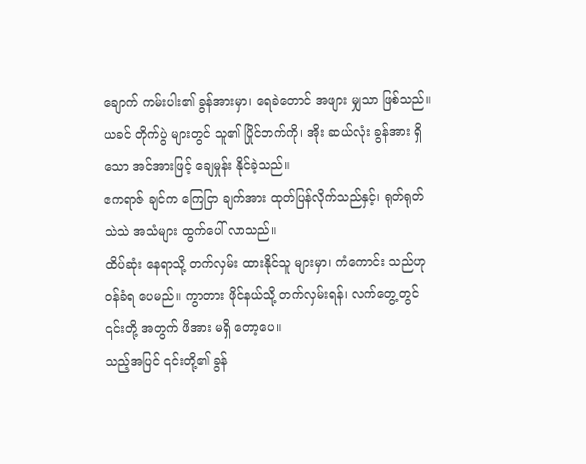ချောက် ကမ်းပါး၏ ခွန်အားမှာ၊ ရေခဲတောင် အဖျား မျှသာ ဖြစ်သည်။
ယခင် တိုက်ပွဲ များတွင် သူ၏ ပြိုင်ဘက်ကို၊ အိုး ဆယ်လုံး ခွန်အား ရှိသော အင်အားဖြင့် ချေမှုန်း နိုင်ခဲ့သည်။
ဧကရာဇ် ချင်က ကြေငြာ ချက်အား ထုတ်ပြန်လိုက်သည်နှင့်၊ ရုတ်ရုတ် သဲသဲ အသံများ ထွက်ပေါ် လာသည်။
ထိပ်ဆုံး နေရာသို့ တက်လှမ်း ထားနိုင်သူ များမှာ၊ ကံကောင်း သည်ဟု ဝန်ခံရ ပေမည်။ ကွာတား ဖိုင်နယ်သို့ တက်လှမ်းရန်၊ လက်တွေ့တွင် ၎င်းတို့ အတွက် ဖိအား မရှိ တော့ပေ။
သည့်အပြင် ၎င်းတို့၏ ခွန်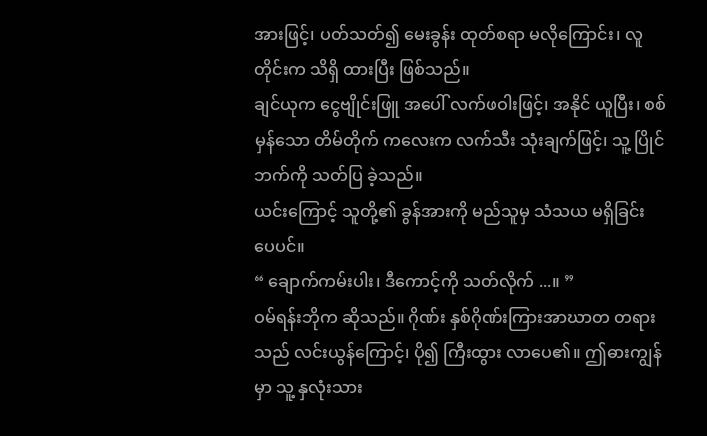အားဖြင့်၊ ပတ်သတ်၍ မေးခွန်း ထုတ်စရာ မလိုကြောင်း၊ လူတိုင်းက သိရှိ ထားပြီး ဖြစ်သည်။
ချင်ယုက ငွေဗျိုင်းဖြူ အပေါ် လက်ဖဝါးဖြင့်၊ အနိုင် ယူပြီး၊ စစ်မှန်သော တိမ်တိုက် ကလေးက လက်သီး သုံးချက်ဖြင့်၊ သူ့ ပြိုင် ဘက်ကို သတ်ပြ ခဲ့သည်။
ယင်းကြောင့် သူတို့၏ ခွန်အားကို မည်သူမှ သံသယ မရှိခြင်း ပေပင်။
“ ချောက်ကမ်းပါး၊ ဒီကောင့်ကို သတ်လိုက် ...။ ”
ဝမ်ရန်းဘိုက ဆိုသည်။ ဂိုဏ်း နှစ်ဂိုဏ်းကြားအာဃာတ တရားသည် လင်းယွန်ကြောင့်၊ ပို၍ ကြီးထွား လာပေ၏။ ဤဓားကျွန်မှာ သူ့ နှလုံးသား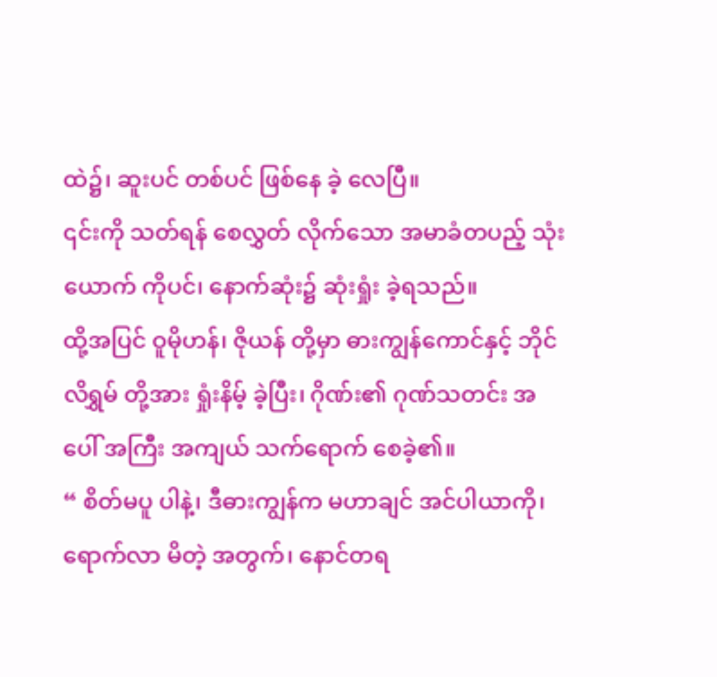ထဲ၌၊ ဆူးပင် တစ်ပင် ဖြစ်နေ ခဲ့ လေပြီ။
၎င်းကို သတ်ရန် စေလွှတ် လိုက်သော အမာခံတပည့် သုံးယောက် ကိုပင်၊ နောက်ဆုံး၌ ဆုံးရှုံး ခဲ့ရသည်။
ထို့အပြင် ဝူမိုဟန်၊ ဇိုယန် တို့မှာ ဓားကျွန်ကောင်နှင့် ဘိုင်လိရွှမ် တို့အား ရှုံးနိမ့် ခဲ့ပြီး၊ ဂိုဏ်း၏ ဂုဏ်သတင်း အပေါ် အကြီး အကျယ် သက်ရောက် စေခဲ့၏။
“ စိတ်မပူ ပါနဲ့၊ ဒီဓားကျွန်က မဟာချင် အင်ပါယာကို၊ ရောက်လာ မိတဲ့ အတွက်၊ နောင်တရ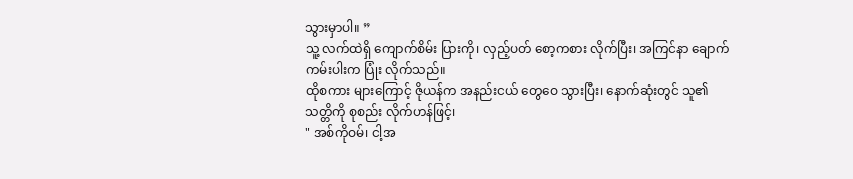သွားမှာပါ။ ”
သူ့ လက်ထဲရှိ ကျောက်စိမ်း ပြားကို၊ လှည့်ပတ် စော့ကစား လိုက်ပြီး၊ အကြင်နာ ချောက် ကမ်းပါးက ပြုံး လိုက်သည်။
ထိုစကား များကြောင့် ဇိုယန်က အနည်းငယ် တွေဝေ သွားပြီး၊ နောက်ဆုံးတွင် သူ၏ သတ္တိကို စုစည်း လိုက်ဟန်ဖြင့်၊
" အစ်ကိုဝမ်၊ ငါ့အ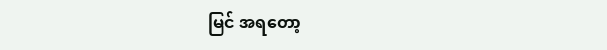မြင် အရတော့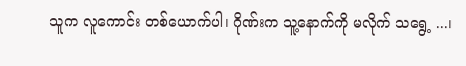သူက လူကောင်း တစ်ယောက်ပါ၊ ဂိုဏ်းက သူ့နောက်ကို မလိုက် သရွေ့ ...၊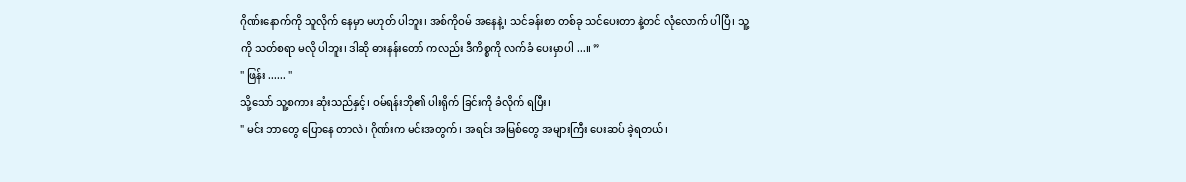ဂိုဏ်းနောက်ကို သူလိုက် နေမှာ မဟုတ် ပါဘူး၊ အစ်ကိုဝမ် အနေနဲ့၊ သင်ခန်းစာ တစ်ခု သင်ပေးတာ နဲ့တင် လုံလောက် ပါပြီ၊ သူ့ကို သတ်စရာ မလို ပါဘူး၊ ဒါဆို ဓားနန်းတော် ကလည်း ဒီကိစ္စကို လက်ခံ ပေးမှာပါ ...။ ”
'' ဖြန်း ...... ''
သို့သော် သူ့စကား ဆုံးသည်နှင့်၊ ဝမ်ရန်းဘို၏ ပါးရိုက် ခြင်းကို ခံလိုက် ရပြီး၊
" မင်း ဘာတွေ ပြောနေ တာလဲ၊ ဂိုဏ်းက မင်းအတွက်၊ အရင်း အမြစ်တွေ အများကြီး ပေးဆပ် ခဲ့ရတယ်၊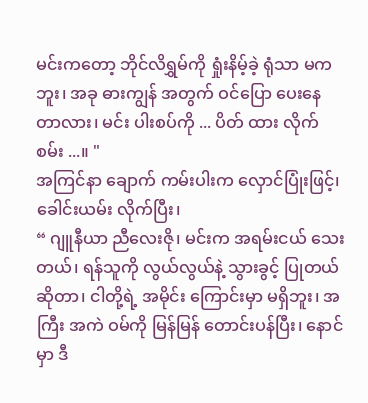မင်းကတော့ ဘိုင်လိရွှမ်ကို ရှုံးနိမ့်ခဲ့ ရုံသာ မကဘူး၊ အခု ဓားကျွန် အတွက် ဝင်ပြော ပေးနေ တာလား၊ မင်း ပါးစပ်ကို ... ပိတ် ထား လိုက် စမ်း ...။ "
အကြင်နာ ချောက် ကမ်းပါးက လှောင်ပြုံးဖြင့်၊ ခေါင်းယမ်း လိုက်ပြီး၊
“ ဂျူနီယာ ညီလေးဇို၊ မင်းက အရမ်းငယ် သေးတယ်၊ ရန်သူကို လွယ်လွယ်နဲ့ သွားခွင့် ပြုတယ် ဆိုတာ၊ ငါတို့ရဲ့ အမိုင်း ကြောင်းမှာ မရှိဘူး၊ အကြီး အကဲ ဝမ်ကို မြန်မြန် တောင်းပန်ပြီး၊ နောင်မှာ ဒီ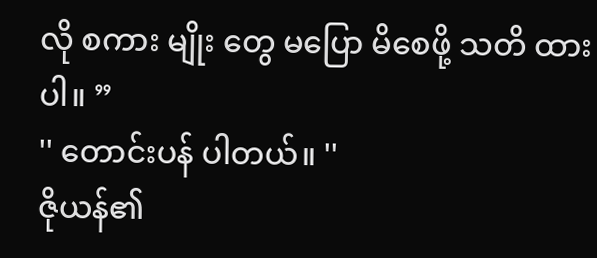လို စကား မျိုး တွေ မပြော မိစေဖို့ သတိ ထားပါ။ ”
'' တောင်းပန် ပါတယ်။ ''
ဇိုယန်၏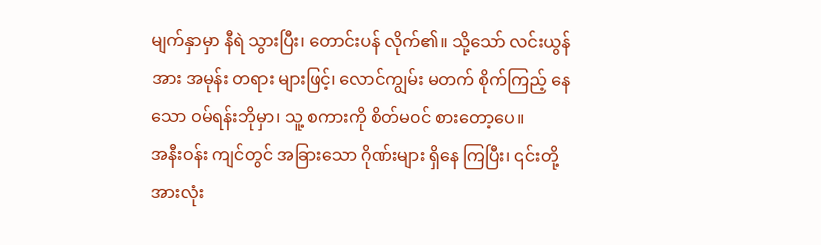မျက်နှာမှာ နီရဲ သွားပြီး၊ တောင်းပန် လိုက်၏။ သို့သော် လင်းယွန်အား အမုန်း တရား များဖြင့်၊ လောင်ကျွမ်း မတက် စိုက်ကြည့် နေသော ဝမ်ရန်းဘိုမှာ၊ သူ့ စကားကို စိတ်မ၀င် စားတော့ပေ။
အနီးဝန်း ကျင်တွင် အခြားသော ဂိုဏ်းများ ရှိနေ ကြပြီး၊ ၎င်းတို့ အားလုံး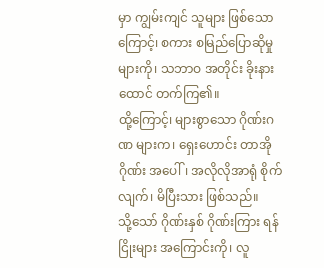မှာ ကျွမ်းကျင် သူများ ဖြစ်သောကြောင့်၊ စကား စမြည်ပြောဆိုမှု များကို၊ သဘာဝ အတိုင်း ခိုးနားထောင် တက်ကြ၏။
ထို့ကြောင့်၊ များစွာသော ဂိုဏ်းဂဏ များက၊ ရှေးဟောင်း တာအို ဂိုဏ်း အပေါ်၊ အလိုလိုအာရုံ စိုက်လျက်၊ မိပြီးသား ဖြစ်သည်။
သို့သော် ဂိုဏ်းနှစ် ဂိုဏ်းကြား ရန်ငြိုးများ အကြောင်းကို၊ လူ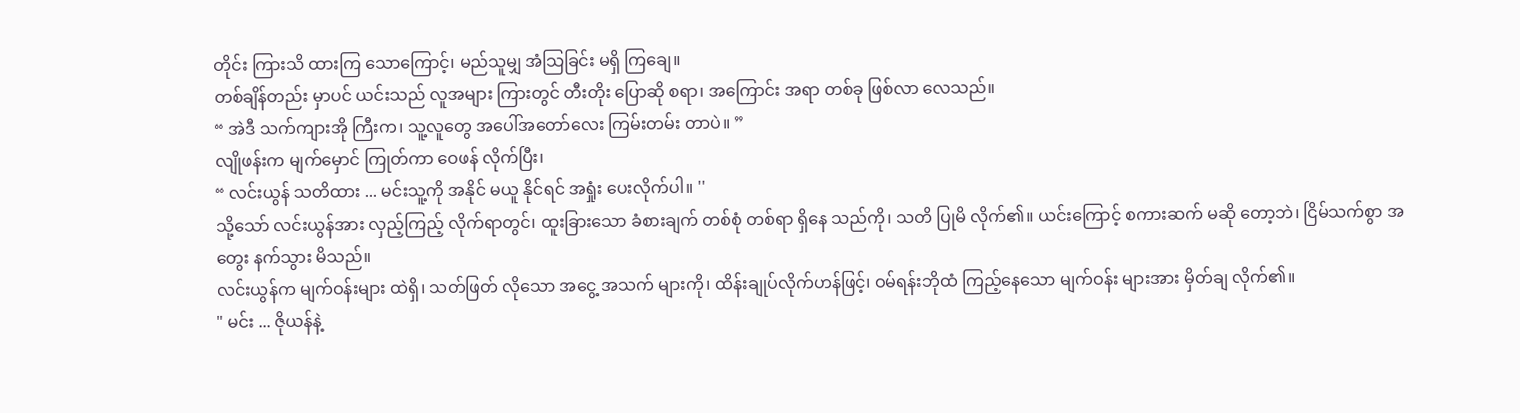တိုင်း ကြားသိ ထားကြ သောကြောင့်၊ မည်သူမျှ အံသြခြင်း မရှိ ကြချေ။
တစ်ချိန်တည်း မှာပင် ယင်းသည် လူအများ ကြားတွင် တီးတိုး ပြောဆို စရာ၊ အကြောင်း အရာ တစ်ခု ဖြစ်လာ လေသည်။
“ အဲဒီ သက်ကျားအို ကြီးက၊ သူ့လူတွေ အပေါ်အတော်လေး ကြမ်းတမ်း တာပဲ။ ”
လျိုဖန်းက မျက်မှောင် ကြုတ်ကာ ဝေဖန် လိုက်ပြီး၊
“ လင်းယွန် သတိထား ... မင်းသူ့ကို အနိုင် မယူ နိုင်ရင် အရှုံး ပေးလိုက်ပါ။ ''
သို့သော် လင်းယွန်အား လှည့်ကြည့် လိုက်ရာတွင်၊ ထူးခြားသော ခံစားချက် တစ်စုံ တစ်ရာ ရှိနေ သည်ကို၊ သတိ ပြုမိ လိုက်၏။ ယင်းကြောင့် စကားဆက် မဆို တော့ဘဲ၊ ငြိမ်သက်စွာ အတွေး နက်သွား မိသည်။
လင်းယွန်က မျက်ဝန်းများ ထဲရှိ၊ သတ်ဖြတ် လိုသော အငွေ့ အသက် များကို၊ ထိန်းချုပ်လိုက်ဟန်ဖြင့်၊ ဝမ်ရန်းဘိုထံ ကြည့်နေသော မျက်ဝန်း များအား မှိတ်ချ လိုက်၏။
" မင်း ... ဇိုယန်နဲ့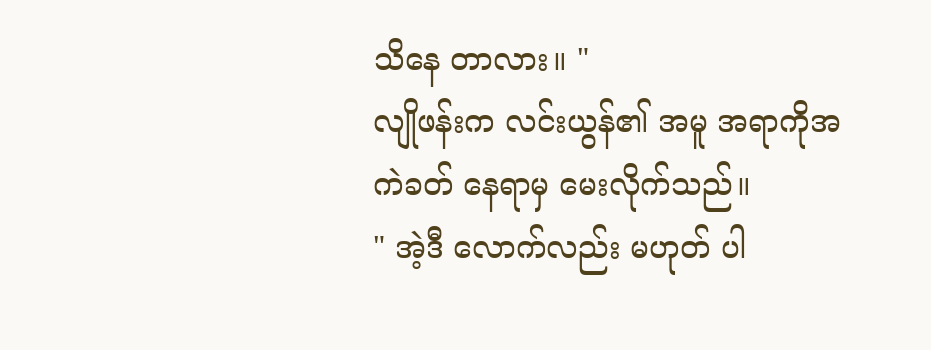သိနေ တာလား။ "
လျိုဖန်းက လင်းယွန်၏ အမူ အရာကိုအကဲခတ် နေရာမှ မေးလိုက်သည်။
" အဲ့ဒီ လောက်လည်း မဟုတ် ပါ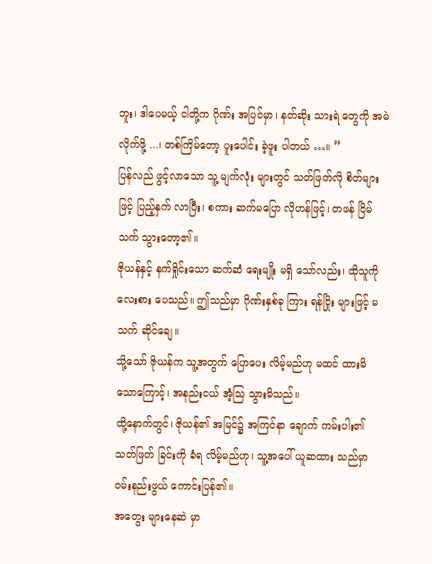ဘူး၊ ဒါပေမယ့် ငါတို့က ဂိုဏ်း အပြင်မှာ၊ နတ်ဆိုး သားရဲ တွေကို အမဲ လိုက်ဖို့ ...၊ တစ်ကြိမ်တော့ ပူးပေါင်း ခဲ့ဖူး ပါတယ် …။ ”
ပြန်လည် ဖွင့်လာသော သူ့ မျက်လုံး များတွင် သတ်ဖြတ်လို စိတ်များဖြင့် ပြည့်နှက် လာပြီး၊ စကား ဆက်မပြော လိုဟန်ဖြင့်၊ တဖန် ငြိမ်သက် သွားတော့၏။
ဇိုယန်နှင့် နက်ရှိုင်းသော ဆက်ဆံ ရေးမျိုး မရှိ သော်လည်း၊ ထိုသူကို လေးစား ပေသည်။ ဤသည်မှာ ဂိုဏ်းနှစ်ခု ကြား ရန်ငြိုး များဖြင့် မသက် ဆိုင်ချေ။
သို့သော် ဇိုယန်က သူ့အတွက် ပြောပေး လိမ့်မည်ဟု မထင် ထားမိ သောကြောင့်၊ အနည်းငယ် အံ့သြ သွားမိသည်။
ထို့နောက်တွင်၊ ဇိုယန်၏ အမြင်၌ အကြင်နာ ချောက် ကမ်းပါး၏ သတ်ဖြတ် ခြင်းကို ခံရ လိမ့်မည်ဟု၊ သူ့အပေါ် ယူဆထား သည်မှာ ဝမ်းနည်းဖွယ် ကောင်းပြန်၏။
အတွေး များနေဆဲ မှာ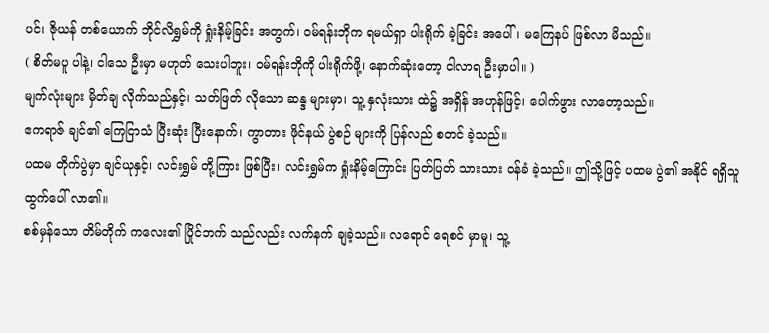ပင်၊ ဇိုယန် တစ်ယောက် ဘိုင်လိရွှမ်ကို ရှုံးနိမ့်ခြင်း အတွက်၊ ဝမ်ရန်းဘိုက ရမယ်ရှာ ပါးရိုက် ခဲ့ခြင်း အပေါ်၊ မကြေနပ် ဖြစ်လာ မိသည်။
( စိတ်မပူ ပါနဲ့၊ ငါသေ ဦးမှာ မဟုတ် သေးပါဘူး၊ ဝမ်ရန်းဘိုကို ပါးရိုက်ဖို့၊ နောက်ဆုံးတော့ ငါလာရ ဦးမှာပါ။ )
မျက်လုံးများ မှိတ်ချ လိုက်သည်နှင့်၊ သတ်ဖြတ် လိုသော ဆန္ဒ များမှာ၊ သူ့ နှလုံးသား ထဲ၌ အရှိန် အဟုန်ဖြင့်၊ ပေါက်ဖွား လာတော့သည်။
ဧကရာဇ် ချင်၏ ကြေငြာသံ ပြီးဆုံး ပြီးနောက်၊ ကွာတား ဖိုင်နယ် ပွဲစဉ် များကို ပြန်လည် စတင် ခဲ့သည်။
ပထမ တိုက်ပွဲမှာ ချင်ယုနှင့်၊ လင်းရွှမ် တို့ကြား ဖြစ်ပြီး၊ လင်းရွှမ်က ရှုံးနိမ့်ကြောင်း ပြတ်ပြတ် သားသား ဝန်ခံ ခဲ့သည်။ ဤသို့ဖြင့် ပထမ ပွဲ၏ အနိုင် ရရှိသူ ထွက်ပေါ် လာ၏။
စစ်မှန်သော တိမ်တိုက် ကလေး၏ ပြိုင်ဘက် သည်လည်း လက်နက် ချခဲ့သည်။ လရောင် ရေစင် မှာမူ၊ သူ့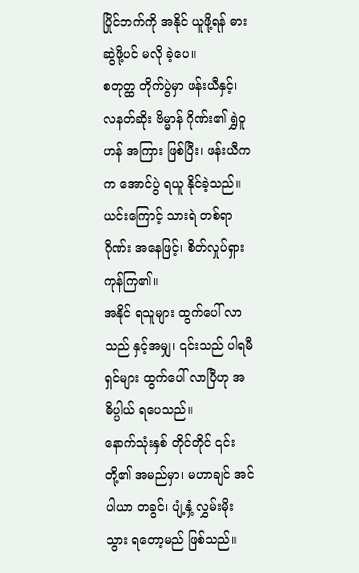ပြိုင်ဘက်ကို အနိုင် ယူဖို့ရန် ဓား ဆွဲဖို့ပင် မလို ခဲ့ပေ။
စတုတ္ထ တိုက်ပွဲမှာ ဖန်းယီနှင့်၊ လနတ်ဆိုး ဗိမ္မာန် ဂိုဏ်း၏ ရွှဲဝူဟန် အကြား ဖြစ်ပြီး၊ ဖန်းယီကက အောင်ပွဲ ရယူ နိုင်ခဲ့သည်။ ယင်းကြောင့် သားရဲ တစ်ရာ ဂိုဏ်း အနေဖြင့်၊ စိတ်လှုပ်ရှား ကုန်ကြ၏။
အနိုင် ရသူများ ထွက်ပေါ် လာသည် နှင့်အမျှ၊ ၎င်းသည် ပါရမီရှင်များ ထွက်ပေါ် လာပြီဟု အဓိပ္ပါယ် ရပေသည်။
နောက်သုံးနှစ် တိုင်တိုင် ၎င်းတို့၏ အမည်မှာ၊ မဟာချင် အင်ပါယာ တခွင်၊ ပျံ့နှံ့ လွှမ်းမိုး သွား ရတော့မည် ဖြစ်သည်။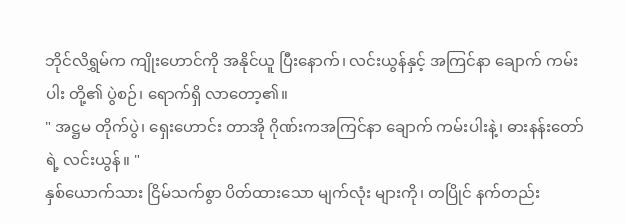ဘိုင်လိရွှမ်က ကျိုးဟောင်ကို အနိုင်ယူ ပြီးနောက်၊ လင်းယွန်နှင့် အကြင်နာ ချောက် ကမ်းပါး တို့၏ ပွဲစဉ်၊ ရောက်ရှိ လာတော့၏။
" အဋ္ဌမ တိုက်ပွဲ၊ ရှေးဟောင်း တာအို ဂိုဏ်းကအကြင်နာ ချောက် ကမ်းပါးနဲ့၊ ဓားနန်းတော်ရဲ့ လင်းယွန်။ "
နှစ်ယောက်သား ငြိမ်သက်စွာ ပိတ်ထားသော မျက်လုံး များကို၊ တပြိုင် နက်တည်း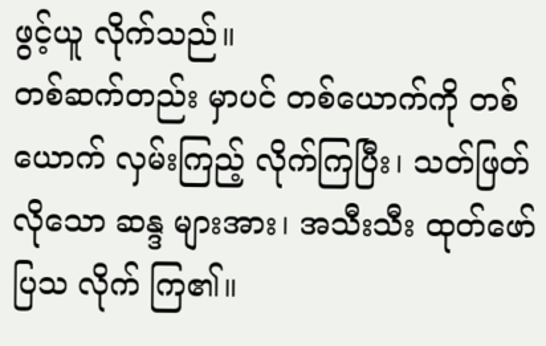ဖွင့်ယူ လိုက်သည်။
တစ်ဆက်တည်း မှာပင် တစ်ယောက်ကို တစ်ယောက် လှမ်းကြည့် လိုက်ကြပြီး၊ သတ်ဖြတ် လိုသော ဆန္ဒ များအား၊ အသီးသီး ထုတ်ဖော် ပြသ လိုက် ကြ၏။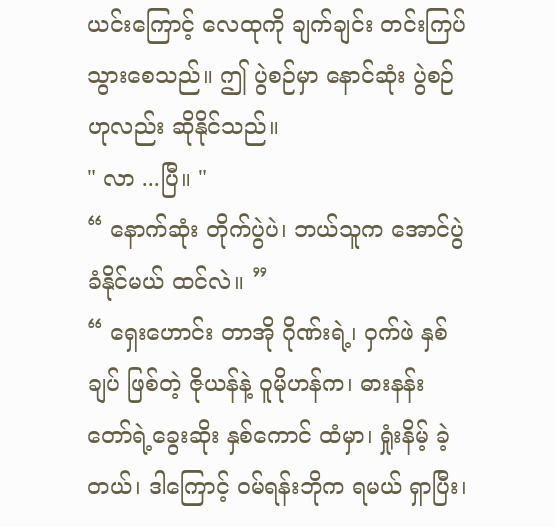ယင်းကြောင့် လေထုကို ချက်ချင်း တင်းကြပ် သွားစေသည်။ ဤ ပွဲစဉ်မှာ နောင်ဆုံး ပွဲစဉ် ဟုလည်း ဆိုနိုင်သည်။
" လာ ...ပြီ။ "
“ နောက်ဆုံး တိုက်ပွဲပဲ၊ ဘယ်သူက အောင်ပွဲခံနိုင်မယ် ထင်လဲ။ ”
“ ရှေးဟောင်း တာအို ဂိုဏ်းရဲ့၊ ဝှက်ဖဲ နှစ်ချပ် ဖြစ်တဲ့ ဇိုယန်နဲ့ ဝူမိုဟန်က၊ ဓားနန်းတော်ရဲ့ခွေးဆိုး နှစ်ကောင် ထံမှာ၊ ရှုံးနိမ့် ခဲ့တယ်၊ ဒါကြောင့် ဝမ်ရန်းဘိုက ရမယ် ရှာပြီး၊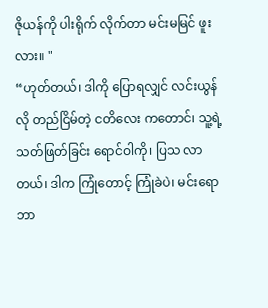ဇိုယန်ကို ပါးရိုက် လိုက်တာ မင်းမမြင် ဖူးလား။ "
“ဟုတ်တယ်၊ ဒါကို ပြောရလျှင် လင်းယွန်လို တည်ငြိမ်တဲ့ ငတိလေး ကတောင်၊ သူ့ရဲ့ သတ်ဖြတ်ခြင်း ရောင်ဝါကို၊ ပြသ လာတယ်၊ ဒါက ကြုံတောင့် ကြုံခဲပဲ၊ မင်းရော ဘာ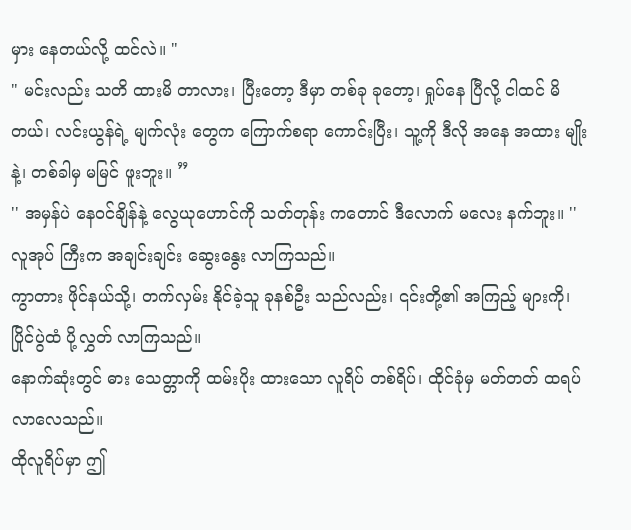မှား နေတယ်လို့ ထင်လဲ။ "
" မင်းလည်း သတိ ထားမိ တာလား၊ ပြီးတော့ ဒီမှာ တစ်ခု ခုတော့၊ ရှုပ်နေ ပြီလို့ ငါထင် မိတယ်၊ လင်းယွန်ရဲ့ မျက်လုံး တွေက ကြောက်စရာ ကောင်းပြီး၊ သူ့ကို ဒီလို အနေ အထား မျိုးနဲ့၊ တစ်ခါမှ မမြင် ဖူးဘူး။ ”
'' အမှန်ပဲ နေဝင်ချိန်နဲ့ လွေယုဟောင်ကို သတ်တုန်း ကတောင် ဒီလောက် မလေး နက်ဘူး။ ''
လူအုပ် ကြီးက အချင်းချင်း ဆွေးနွေး လာကြသည်။
ကွာတား ဖိုင်နယ်သို့၊ တက်လှမ်း နိုင်ခဲ့သူ ခုနစ်ဦး သည်လည်း၊ ၎င်းတို့၏ အကြည့် များကို၊ ပြိုင်ပွဲထံ ပို့လွှတ် လာကြသည်။
နောက်ဆုံးတွင် ဓား သေတ္တာကို ထမ်းပိုး ထားသော လူရိပ် တစ်ရိပ်၊ ထိုင်ခုံမှ မတ်တတ် ထရပ် လာလေသည်။
ထိုလူရိပ်မှာ ဤ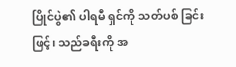ပြိုင်ပွဲ၏ ပါရမီ ရှင်ကို သတ်ပစ် ခြင်းဖြင့်၊ သည်ခရီးကို အ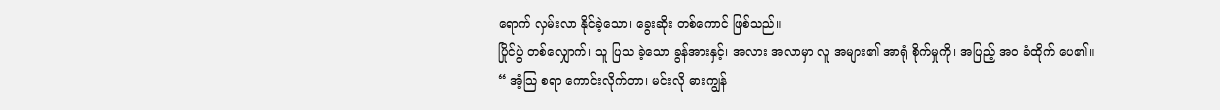ရောက် လှမ်းလာ နိုင်ခဲ့သော၊ ခွေးဆိုး တစ်ကောင် ဖြစ်သည်။
ပြိုင်ပွဲ တစ်လျှောက်၊ သူ ပြသ ခဲ့သော ခွန်အားနှင့်၊ အလား အလာမှာ လူ အများ၏ အာရုံ စိုက်မှုကို၊ အပြည့် အဝ ခံထိုက် ပေ၏။
“ အံ့သြ စရာ ကောင်းလိုက်တာ၊ မင်းလို ဓားကျွန်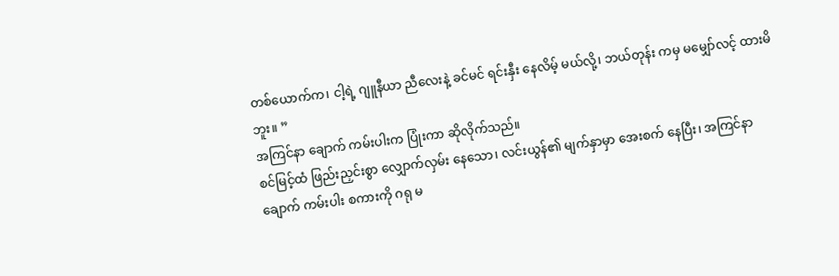တစ်ယောက်က၊ ငါ့ရဲ့ ဂျူနီယာ ညီလေးနဲ့ ခင်မင် ရင်းနှီး နေလိမ့် မယ်လို့၊ ဘယ်တုန်း ကမှ မမျှော်လင့် ထားမိဘူး။ ”
အကြင်နာ ချောက် ကမ်းပါးက ပြုံးကာ ဆိုလိုက်သည်။
စင်မြင့်ထံ ဖြည်းညှင်းစွာ လျှောက်လှမ်း နေသော၊ လင်းယွန်၏ မျက်နှာမှာ အေးစက် နေပြီး၊ အကြင်နာ ချောက် ကမ်းပါး စကားကို ဂရု မ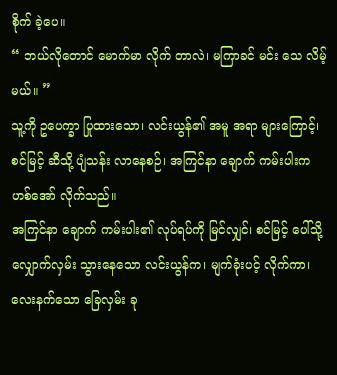စိုက် ခဲ့ပေ။
“ ဘယ်လိုတောင် မောက်မာ လိုက် တာလဲ၊ မကြာခင် မင်း သေ လိမ့်မယ်။ ”
သူ့ကို ဥပေက္ခာ ပြုထားသော၊ လင်းယွန်၏ အမူ အရာ များကြောင့်၊ စင်မြင့် ဆီသို့ ပျံသန်း လာနေစဉ်၊ အကြင်နာ ချောက် ကမ်းပါးက ဟစ်အော် လိုက်သည်။
အကြင်နာ ချောက် ကမ်းပါး၏ လုပ်ရပ်ကို မြင်လျှင်၊ စင်မြင့် ပေါ်သို့ လျှောက်လှမ်း သွားနေသော လင်းယွန်က၊ မျက်ခုံးပင့် လိုက်ကာ၊ လေးနက်သော ခြေလှမ်း ခု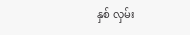နှစ် လှမ်း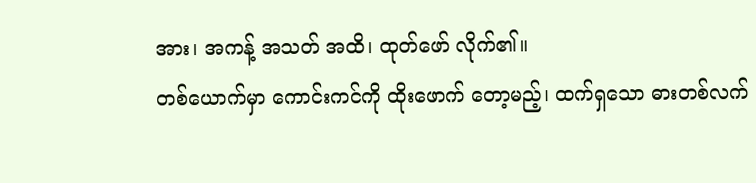အား၊ အကန့် အသတ် အထိ၊ ထုတ်ဖော် လိုက်၏။
တစ်ယောက်မှာ ကောင်းကင်ကို ထိုးဖောက် တော့မည့်၊ ထက်ရှသော ဓားတစ်လက်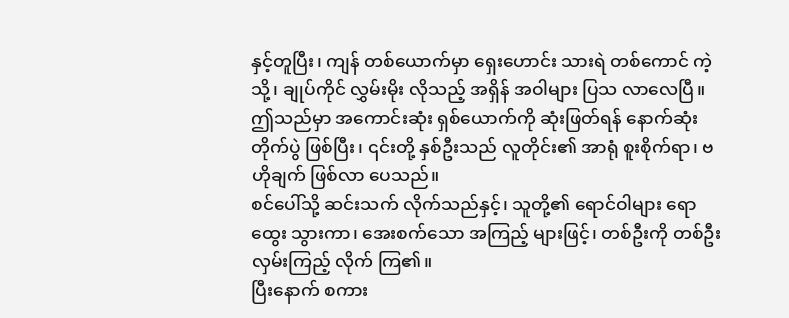နှင့်တူပြီး၊ ကျန် တစ်ယောက်မှာ ရှေးဟောင်း သားရဲ တစ်ကောင် ကဲ့သို့၊ ချုပ်ကိုင် လွှမ်းမိုး လိုသည့် အရှိန် အဝါများ ပြသ လာလေပြီ။
ဤသည်မှာ အကောင်းဆုံး ရှစ်ယောက်ကို ဆုံးဖြတ်ရန် နောက်ဆုံး တိုက်ပွဲ ဖြစ်ပြီး၊ ၎င်းတို့ နှစ်ဦးသည် လူတိုင်း၏ အာရုံ စူးစိုက်ရာ၊ ဗဟိုချက် ဖြစ်လာ ပေသည်။
စင်ပေါ်သို့ ဆင်းသက် လိုက်သည်နှင့်၊ သူတို့၏ ရောင်ဝါများ ရောထွေး သွားကာ၊ အေးစက်သော အကြည့် များဖြင့်၊ တစ်ဦးကို တစ်ဦး လှမ်းကြည့် လိုက် ကြ၏။
ပြီးနောက် စကား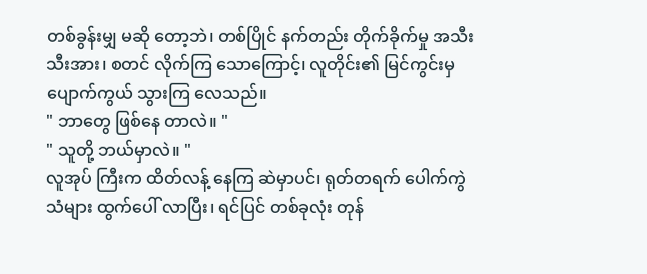တစ်ခွန်းမျှ မဆို တော့ဘဲ၊ တစ်ပြိုင် နက်တည်း တိုက်ခိုက်မှု အသီး သီးအား၊ စတင် လိုက်ကြ သောကြောင့်၊ လူတိုင်း၏ မြင်ကွင်းမှ ပျောက်ကွယ် သွားကြ လေသည်။
" ဘာတွေ ဖြစ်နေ တာလဲ။ "
" သူတို့ ဘယ်မှာလဲ။ "
လူအုပ် ကြီးက ထိတ်လန့် နေကြ ဆဲမှာပင်၊ ရုတ်တရက် ပေါက်ကွဲ သံများ ထွက်ပေါ် လာပြီး၊ ရင်ပြင် တစ်ခုလုံး တုန်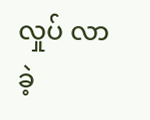လှုပ် လာခဲ့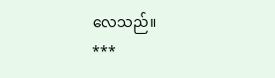လေသည်။
***